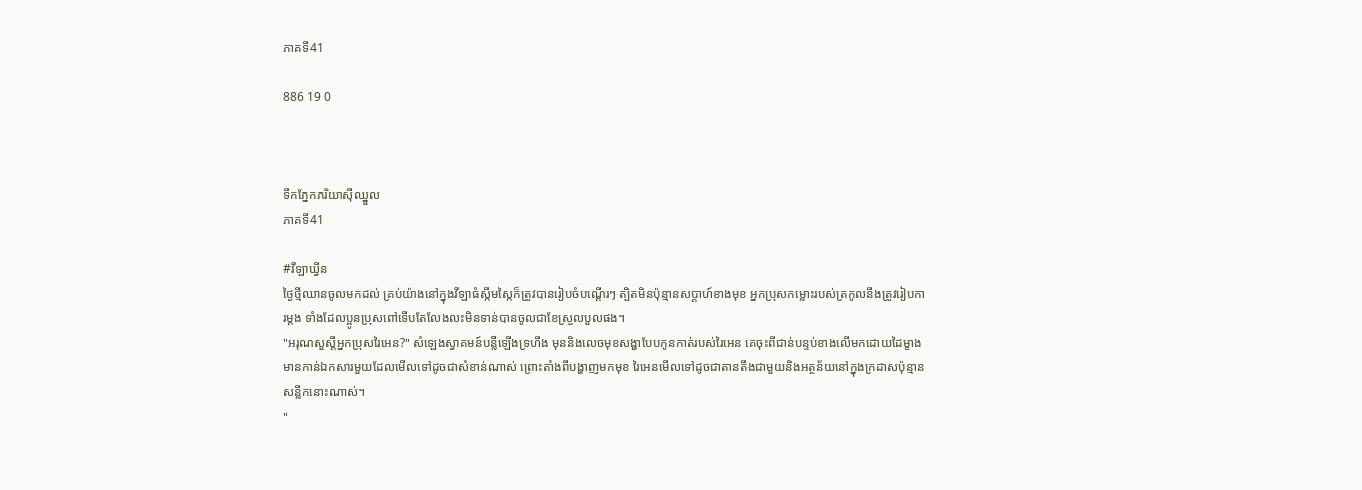ភាគទី41

886 19 0



ទឹកភ្នែកភរិយាសុីឈ្នួល
ភាគទី41

#វីឡាឃ្វីន
ថ្ងៃថ្មីឈានចូលមកដល់ គ្រប់យ៉ាងនៅក្នុងវីឡាធំស្កឹមស្កៃក៏ត្រូវបានរៀបចំបណ្ដើរៗ ត្បិតមិនប៉ុន្មានសប្ដាហ៍ខាងមុខ អ្នកប្រុសកម្លោះរបស់ត្រកូលនឹងត្រូវរៀបការម្ដង ទាំងដែលប្អូនប្រុសពៅទើបតែលែងលះមិនទាន់បានចូលជាខែស្រួលបួលផង។
"អរុណសួស្ដីអ្នកប្រុសរៃអេន?" សំឡេងស្វាគមន៍បន្លឺឡើងទ្រហឹង មុននិងលេចមុខសង្ហាបែបកូនកាត់របស់រៃអេន គេចុះពីជាន់បន្ទប់ខាងលើមកដោយដៃម្ខាងមានកាន់ឯកសារមួយដែលមើលទៅដូចជាសំខាន់ណាស់ ព្រោះតាំងពីបង្ហាញមកមុខ រៃអេនមើលទៅដូចជាតានតឹងជាមួយនិងអត្ថន័យនៅក្នុងក្រដាសប៉ុន្មានសន្លឹកនោះណាស់។
"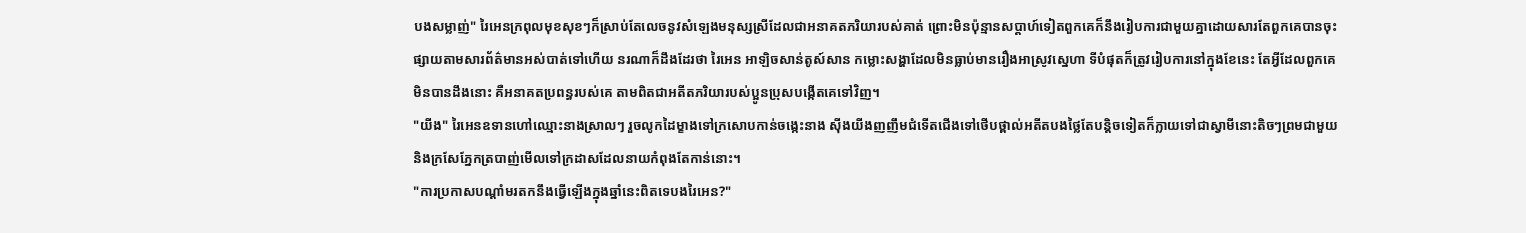បងសម្លាញ់" រៃអេនក្រពុលមុខសុខៗក៏ស្រាប់តែលេចនូវសំឡេងមនុស្សស្រីដែលជាអនាគតភរិយារបស់គាត់ ព្រោះមិនប៉ុន្មានសប្ដាហ៍ទៀតពួកគេក៏នឹងរៀបការជាមួយគ្នាដោយសារតែពួកគេបានចុះផ្សាយតាមសារព័ត៌មានអស់បាត់ទៅហើយ នរណាក៏ដឹងដែរថា រៃអេន អាឡិចសាន់តូស៍សាន កម្លោះសង្ហាដែលមិនធ្លាប់មានរឿងអាស្រូវស្នេហា ទីបំផុតក៏ត្រូវរៀបការនៅក្នុងខែនេះ តែអ្វីដែលពួកគេមិនបានដឹងនោះ គឺអនាគតប្រពន្ធរបស់គេ តាមពិតជាអតីតភរិយារបស់ប្អូនប្រុសបង្កើតគេទៅវិញ។
"យីង" រៃអេនឧទានហៅឈ្មោះនាងស្រាលៗ រួចលូកដៃម្ខាងទៅក្រសោបកាន់ចង្កេះនាង សុីងយីងញញឹមជំទើតជើងទៅថើបថ្ពាល់អតីតបងថ្លៃតែបន្តិចទៀតក៏ក្លាយទៅជាស្វាមីនោះតិចៗព្រមជាមួយនិងក្រសែភ្នែកត្របាញ់មើលទៅក្រដាសដែលនាយកំពុងតែកាន់នោះ។
"ការប្រកាសបណ្ដាំមរតកនឹងធ្វើឡើងក្នុងឆ្នាំនេះពិតទេបងរៃអេន?"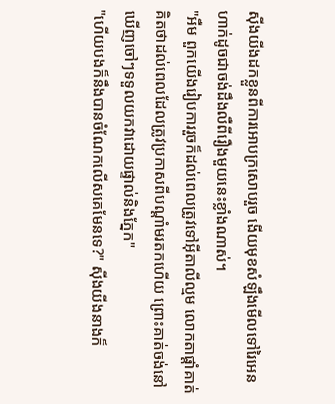សុីងយីងដកខ្លួនពីការអោបក្រសោបរួច ងើយមុខសំឡឹងមើលទៅរៃអេនហាក់ដូចជាចង់ដឹងលឺពីរឿងមួយនេះខ្លាំងណាស់។
"អឺម ពួកយើងរៀបការរួចក៏ដល់ពេលត្រូវទៅអុីតាលីល្មម លោកតាផ្ដាំគាត់គិតថាដល់ពេលដែលត្រូវប្រកាសពីបណ្ដាំមរតកហើយ ព្រោះគាត់ចង់នៅឃើញចៅៗទទួលយកវាដោយផ្ទាល់និងភ្នែក"
"ហើយបងក៏នឹងបានចំណែកលើសគេមែនទេ?" សុីងយីងនាងក៏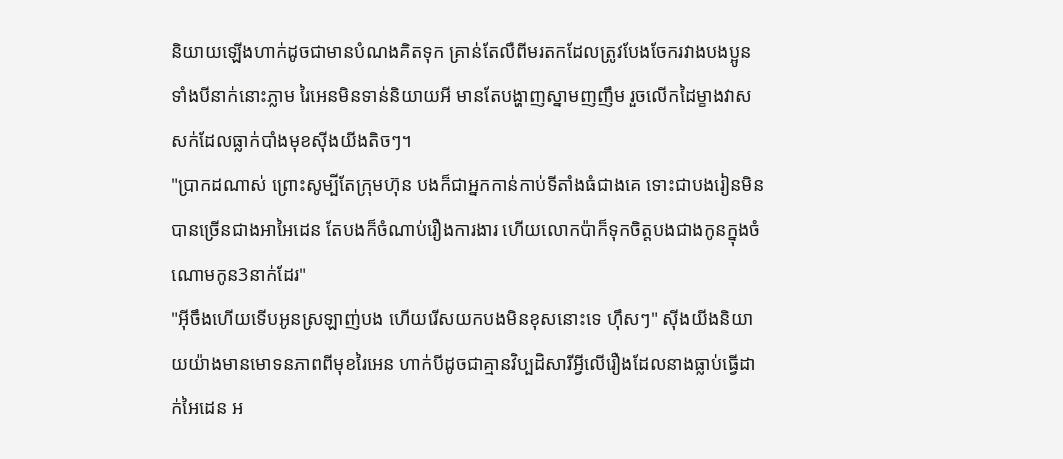និយាយឡើងហាក់ដូចជាមានបំណងគិតទុក គ្រាន់តែលឺពីមរតកដែលត្រូវបែងចែករវាងបងប្អូនទាំងបីនាក់នោះភ្លាម រៃអេនមិនទាន់និយាយអី មានតែបង្ហាញស្នាមញញឹម រួចលើកដៃម្ខាងវាសសក់ដែលធ្លាក់បាំងមុខសុីងយីងតិចៗ។
"ប្រាកដណាស់ ព្រោះសូម្បីតែក្រុមហ៊ុន បងក៏ជាអ្នកកាន់កាប់ទីតាំងធំជាងគេ ទោះជាបងរៀនមិនបានច្រើនជាងអាអៃដេន តែបងក៏ចំណាប់រឿងការងារ ហើយលោកប៉ាក៏ទុកចិត្តបងជាងកូនក្នុងចំណោមកូន3នាក់ដែរ"
"អ៊ីចឹងហើយទើបអូនស្រឡាញ់បង ហើយរើសយកបងមិនខុសនោះទេ ហ៊ឹសៗ" សុីងយីងនិយាយយ៉ាងមានមោទនភាពពីមុខរៃអេន ហាក់បីដូចជាគ្មានវិប្បដិសារីអ្វីលើរឿងដែលនាងធ្លាប់ធ្វើដាក់អៃដេន អ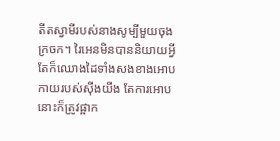តីតស្វាមីរបស់នាងសូម្បីមួយចុងក្រចក។ រៃអេនមិនបាននិយាយអ្វីតែក៏ឈោងដៃទាំងសងខាងអោបកាយរបស់សុីងយីង តែការអោបនោះក៏ត្រូវផ្អាក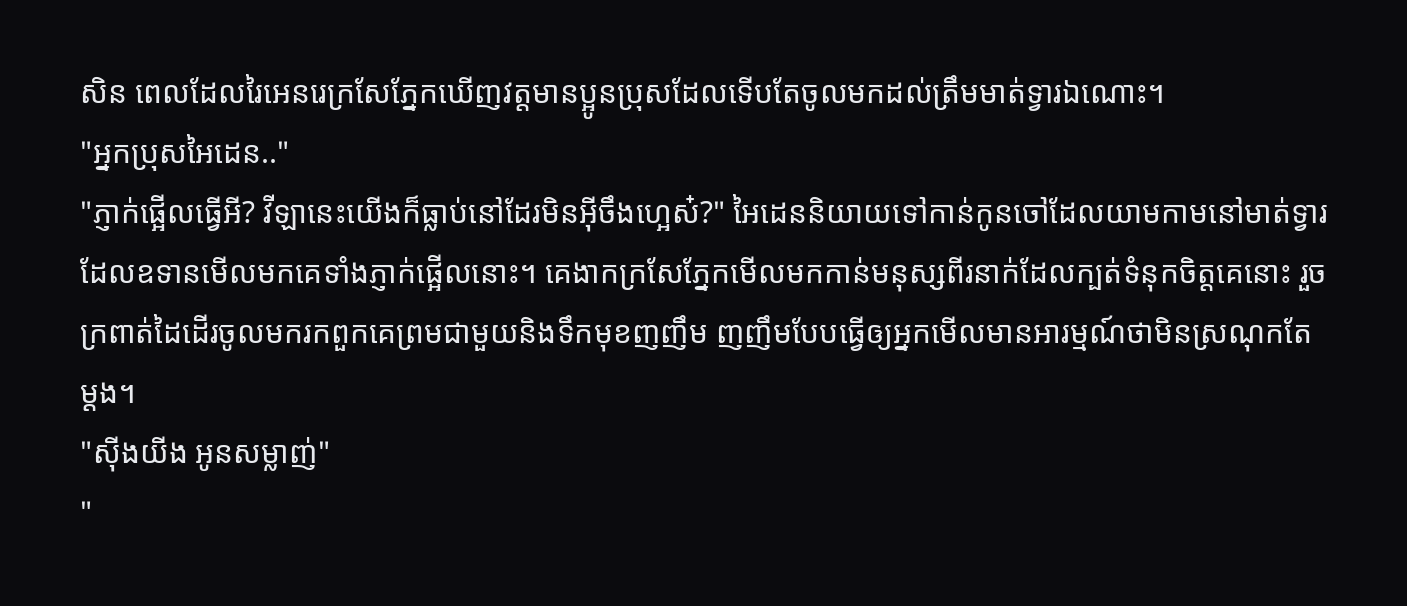សិន ពេលដែលរៃអេនរេក្រសែភ្នែកឃើញវត្តមានប្អូនប្រុសដែលទើបតែចូលមកដល់ត្រឹមមាត់ទ្វារឯណោះ។
"អ្នកប្រុសអៃដេន.."
"ភ្ញាក់ផ្អើលធ្វើអី? វីឡានេះយើងក៏ធ្លាប់នៅដែរមិនអ៊ីចឹងហ្អេស៎?" អៃដេននិយាយទៅកាន់កូនចៅដែលយាមកាមនៅមាត់ទ្វារដែលឧទានមើលមកគេទាំងភ្ញាក់ផ្អើលនោះ។ គេងាកក្រសែភ្នែកមើលមកកាន់មនុស្សពីរនាក់ដែលក្បត់ទំនុកចិត្តគេនោះ រួចក្រពាត់ដៃដើរចូលមករកពួកគេព្រមជាមួយនិងទឹកមុខញញឹម ញញឹមបែបធ្វើឲ្យអ្នកមើលមានអារម្មណ៍ថាមិនស្រណុកតែម្ដង។
"សុីងយីង អូនសម្លាញ់"
"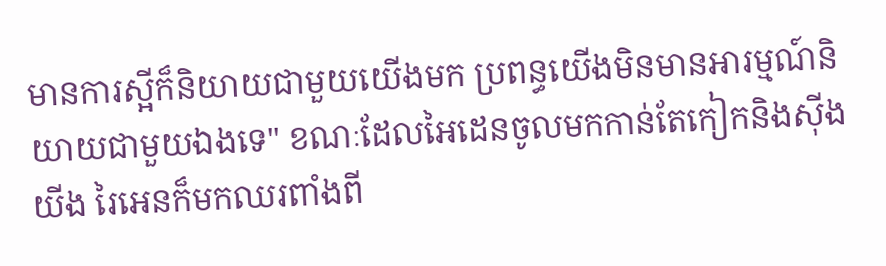មានការស្អីក៏និយាយជាមួយយើងមក ប្រពន្ធយើងមិនមានអារម្មណ៍និយាយជាមួយឯងទេ" ខណៈដែលអៃដេនចូលមកកាន់តែកៀកនិងសុីងយីង រៃអេនក៏មកឈរពាំងពី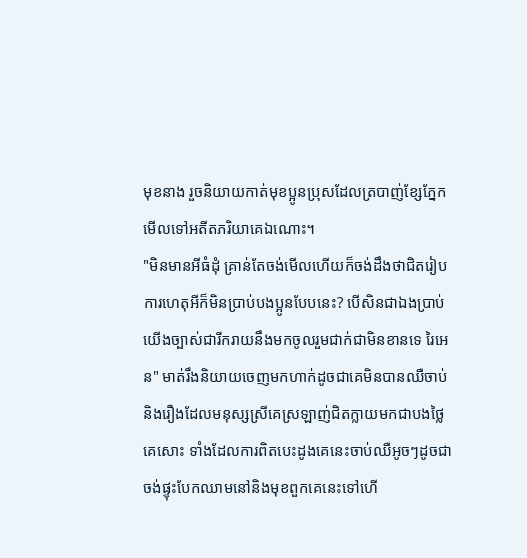មុខនាង រួចនិយាយកាត់មុខប្អូនប្រុសដែលត្របាញ់ខ្សែភ្នែកមើលទៅអតីតភរិយាគេឯណោះ។
"មិនមានអីធំដុំ គ្រាន់តែចង់មើលហើយក៏ចង់ដឹងថាជិតរៀបការហេតុអីក៏មិនប្រាប់បងប្អូនបែបនេះ? បើសិនជាឯងប្រាប់យើងច្បាស់ជារីករាយនឹងមកចូលរួមជាក់ជាមិនខានទេ រៃអេន" មាត់រឹងនិយាយចេញមកហាក់ដូចជាគេមិនបានឈឺចាប់និងរឿងដែលមនុស្សស្រីគេស្រឡាញ់ជិតក្លាយមកជាបងថ្លៃគេសោះ ទាំងដែលការពិតបេះដូងគេនេះចាប់ឈឺអូចៗដូចជាចង់ផ្ទុះបែកឈាមនៅនិងមុខពួកគេនេះទៅហើ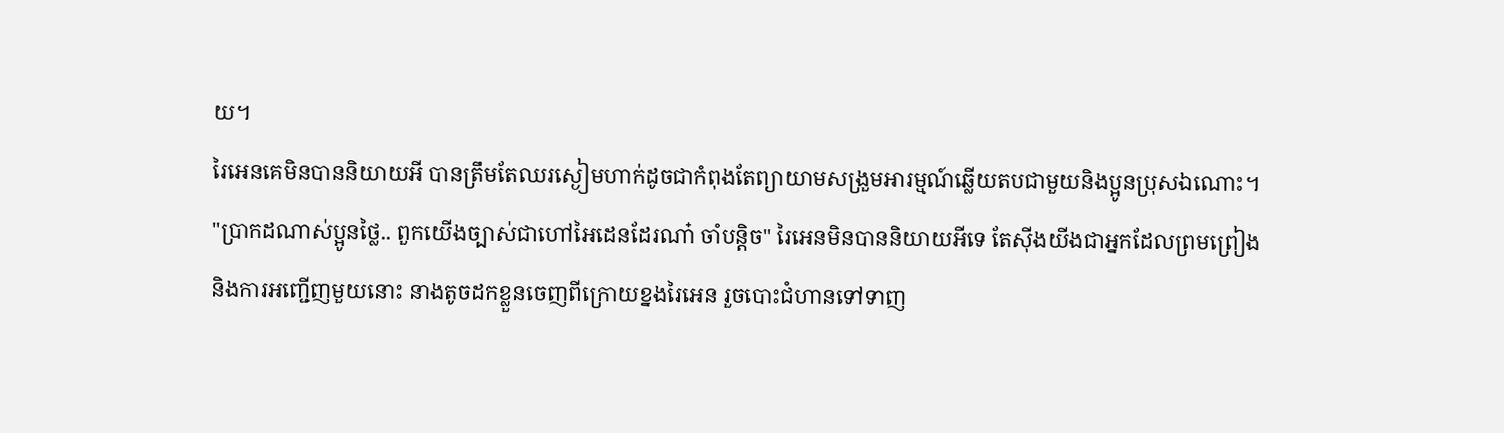យ។
រៃអេនគេមិនបាននិយាយអី បានត្រឹមតែឈរស្ងៀមហាក់ដូចជាកំពុងតែព្យាយាមសង្រួមអារម្មណ៍ឆ្លើយតបជាមួយនិងប្អូនប្រុសឯណោះ។
"ប្រាកដណាស់ប្អូនថ្លៃ.. ពួកយើងច្បាស់ជាហៅអៃដេនដែរណា៎ ចាំបន្តិច" រៃអេនមិនបាននិយាយអីទេ តែសុីងយីងជាអ្នកដែលព្រមព្រៀងនិងការអញ្ជើញមួយនោះ នាងតូចដកខ្លួនចេញពីក្រោយខ្នងរៃអេន រួចបោះជំហានទៅទាញ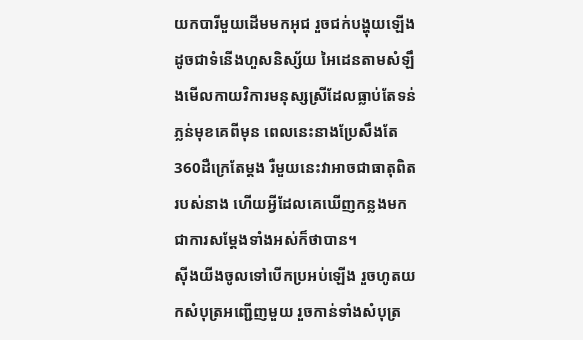យកបារីមួយដើមមកអុជ រួចជក់បង្ហុយឡើងដូចជាទំនើងហួសនិស្ស័យ អៃដេនតាមសំឡឹងមើលកាយវិការមនុស្សស្រីដែលធ្លាប់តែទន់ភ្លន់មុខគេពីមុន ពេលនេះនាងប្រែសឹងតែ360ដឺក្រេតែម្ដង រឺមួយនេះវាអាចជាធាតុពិតរបស់នាង ហើយអ្វីដែលគេឃើញកន្លងមកជាការសម្ដែងទាំងអស់ក៏ថាបាន។
សុីងយីងចូលទៅបើកប្រអប់ឡើង រួចហូតយកសំបុត្រអញ្ជើញមួយ រួចកាន់ទាំងសំបុត្រ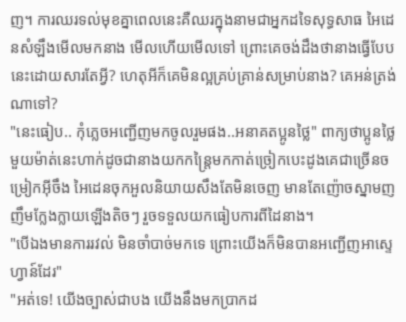ញ។ ការឈរទល់មុខគ្នាពេលនេះគឺឈរក្នុងនាមជាអ្នកដទៃសុទ្ធសាធ អៃដេនសំឡឹងមើលមកនាង មើលហើយមើលទៅ ព្រោះគេចង់ដឹងថានាងធ្វើបែបនេះដោយសារតែអ្វី? ហេតុអីក៏គេមិនល្អគ្រប់គ្រាន់សម្រាប់នាង? គេអន់ត្រង់ណាទៅ?
"នេះធៀប.. កុំភ្លេចអញ្ជើញមកចូលរួមផង..អនាគតប្អូនថ្លៃ" ពាក្យថាប្អូនថ្លៃមួយម៉ាត់នេះហាក់ដូចជានាងយកកន្ត្រៃមកកាត់ច្រៀកបេះដូងគេជាច្រើនចម្រៀកអ៊ីចឹង អៃដេនចុកអួលនិយាយសឹងតែមិនចេញ មានតែញ៉ោចស្នាមញញឹមក្លែងក្លាយឡើងតិចៗ រួចទទួលយកធៀបការពីដៃនាង។
"បើឯងមានការរវល់ មិនចាំបាច់មកទេ ព្រោះយើងក៏មិនបានអញ្ជើញអាស្ទេហ្វាន៍ដែរ"
"អត់ទេ! យើងច្បាស់ជាបង យើងនឹងមកប្រាកដ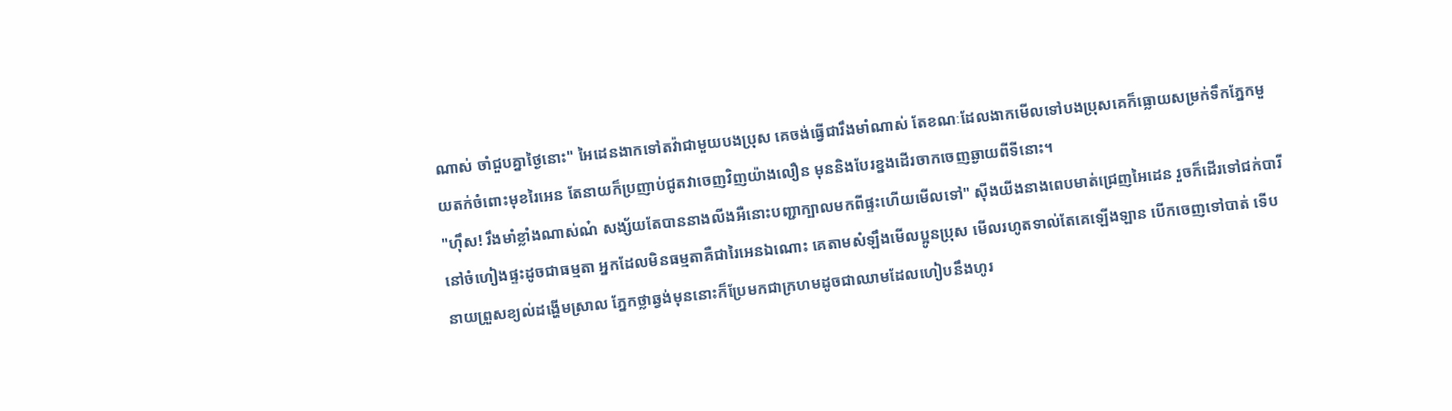ណាស់ ចាំជួបគ្នាថ្ងៃនោះ" អៃដេនងាកទៅតវ៉ាជាមួយបងប្រុស គេចង់ធ្វើជារឹងមាំណាស់ តែខណៈដែលងាកមើលទៅបងប្រុសគេក៏ធ្លោយសម្រក់ទឹកភ្នែកមួយតក់ចំពោះមុខរៃអេន តែនាយក៏ប្រញាប់ជូតវាចេញវិញយ៉ាងលឿន មុននិងបែរខ្នងដើរចាកចេញឆ្ងាយពីទីនោះ។
"ហ៊ឹស! រឹងមាំខ្លាំងណាស់ណ៎ សង្ស័យតែបាននាងលីងអឺនោះបញ្ជាក្បាលមកពីផ្ទះហើយមើលទៅ" សុីងយីងនាងពេបមាត់ជ្រេញអៃដេន រួចក៏ដើរទៅជក់បារីនៅចំហៀងផ្ទះដូចជាធម្មតា អ្នកដែលមិនធម្មតាគឺជារៃអេនឯណោះ គេតាមសំឡឹងមើលប្អូនប្រុស មើលរហូតទាល់តែគេឡើងឡាន បើកចេញទៅបាត់ ទើបនាយព្រួសខ្យល់ដង្ហើមស្រាល ភ្នែកថ្លាឆ្វង់មុននោះក៏ប្រែមកជាក្រហមដូចជាឈាមដែលហៀបនឹងហូរ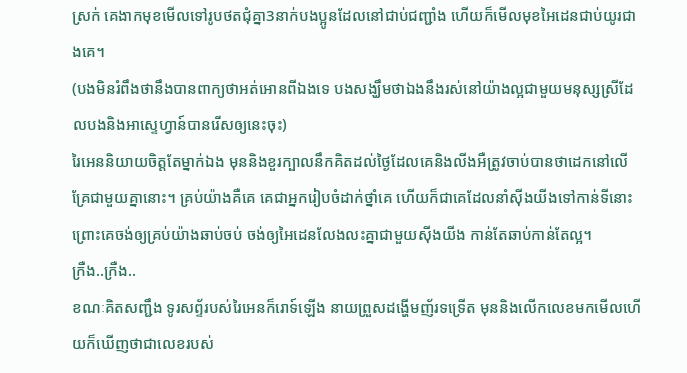ស្រក់ គេងាកមុខមើលទៅរូបថតជុំគ្នា3នាក់បងប្អូនដែលនៅជាប់ជញ្ជាំង ហើយក៏មើលមុខអៃដេនជាប់យូរជាងគេ។
(បងមិនរំពឹងថានឹងបានពាក្យថាអត់អោនពីឯងទេ បងសង្ឃឹមថាឯងនឹងរស់នៅយ៉ាងល្អជាមួយមនុស្សស្រីដែលបងនិងអាស្ទេហ្វាន៍បានរើសឲ្យនេះចុះ)
រៃអេននិយាយចិត្តតែម្នាក់ឯង មុននិងខួរក្បាលនឹកគិតដល់ថ្ងៃដែលគេនិងលីងអឺត្រូវចាប់បានថាដេកនៅលើគ្រែជាមួយគ្នានោះ។ គ្រប់យ៉ាងគឺគេ គេជាអ្នករៀបចំដាក់ថ្នាំគេ ហើយក៏ជាគេដែលនាំសុីងយីងទៅកាន់ទីនោះ ព្រោះគេចង់ឲ្យគ្រប់យ៉ាងឆាប់ចប់ ចង់ឲ្យអៃដេនលែងលះគ្នាជាមួយសុីងយីង កាន់តែឆាប់កាន់តែល្អ។
ក្រឺង..ក្រឺង..
ខណៈគិតសញ្ជឹង ទូរសព្ទ័របស់រៃអេនក៏រោទ៍ឡើង នាយព្រួសដង្ហើមញ័រទទ្រើត មុននិងលើកលេខមកមើលហើយក៏ឃើញថាជាលេខរបស់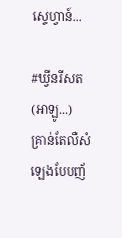ស្ទេហ្វាន៍...

#ឃ្វីនរីសត
(អាឡូ...)
គ្រាន់តែលឺសំឡេងបែបញ័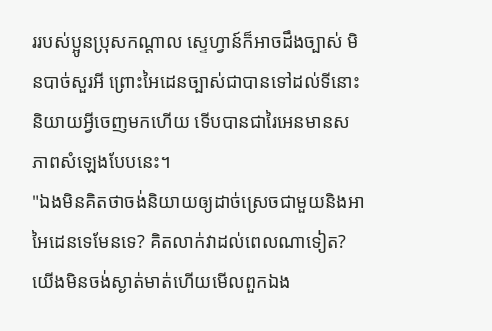ររបស់ប្អូនប្រុសកណ្ដាល ស្ទេហ្វាន៍ក៏អាចដឹងច្បាស់ មិនបាច់សួរអី ព្រោះអៃដេនច្បាស់ជាបានទៅដល់ទីនោះ និយាយអ្វីចេញមកហើយ ទើបបានជារៃអេនមានសភាពសំឡេងបែបនេះ។
"ឯងមិនគិតថាចង់និយាយឲ្យដាច់ស្រេចជាមួយនិងអាអៃដេនទេមែនទេ? គិតលាក់វាដល់ពេលណាទៀត? យើងមិនចង់ស្ងាត់មាត់ហើយមើលពួកឯង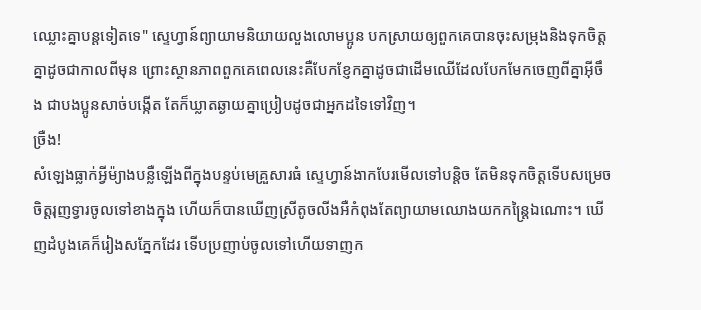ឈ្លោះគ្នាបន្តទៀតទេ" ស្ទេហ្វាន៍ព្យាយាមនិយាយលួងលោមប្អូន បកស្រាយឲ្យពួកគេបានចុះសម្រុងនិងទុកចិត្តគ្នាដូចជាកាលពីមុន ព្រោះស្ថានភាពពួកគេពេលនេះគឺបែកខ្ញែកគ្នាដូចជាដើមឈើដែលបែកមែកចេញពីគ្នាអ៊ីចឹង ជាបងប្អូនសាច់បង្កើត តែក៏ឃ្លាតឆ្ងាយគ្នាប្រៀបដូចជាអ្នកដទៃទៅវិញ។
ច្រឺង!
សំឡេងធ្លាក់អ្វីម៉្យាងបន្លឺឡើងពីក្នុងបន្ទប់មេគ្រួសារធំ ស្ទេហ្វាន៍ងាកបែរមើលទៅបន្តិច តែមិនទុកចិត្តទើបសម្រេចចិត្តរុញទ្វារចូលទៅខាងក្នុង ហើយក៏បានឃើញស្រីតូចលីងអឺកំពុងតែព្យាយាមឈោងយកកន្ត្រៃឯណោះ។ ឃើញដំបូងគេក៏រៀងសភ្នែកដែរ ទើបប្រញាប់ចូលទៅហើយទាញក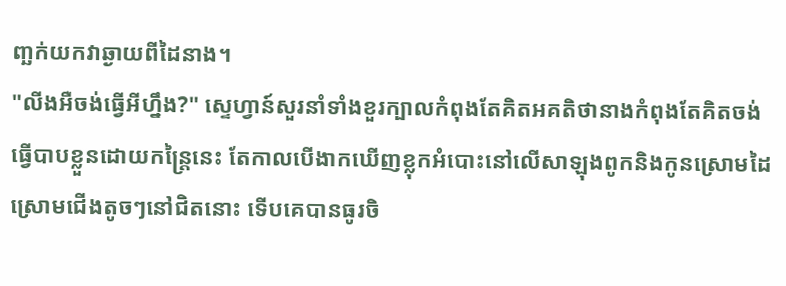ញ្ឆក់យកវាឆ្ងាយពីដៃនាង។
"លីងអឺចង់ធ្វើអីហ្នឹង?" ស្ទេហ្វាន៍សួរនាំទាំងខួរក្បាលកំពុងតែគិតអគតិថានាងកំពុងតែគិតចង់ធ្វើបាបខ្លួនដោយកន្ត្រៃនេះ តែកាលបើងាកឃើញខ្លុកអំបោះនៅលើសាឡុងពូកនិងកូនស្រោមដៃស្រោមជើងតូចៗនៅជិតនោះ ទើបគេបានធូរចិ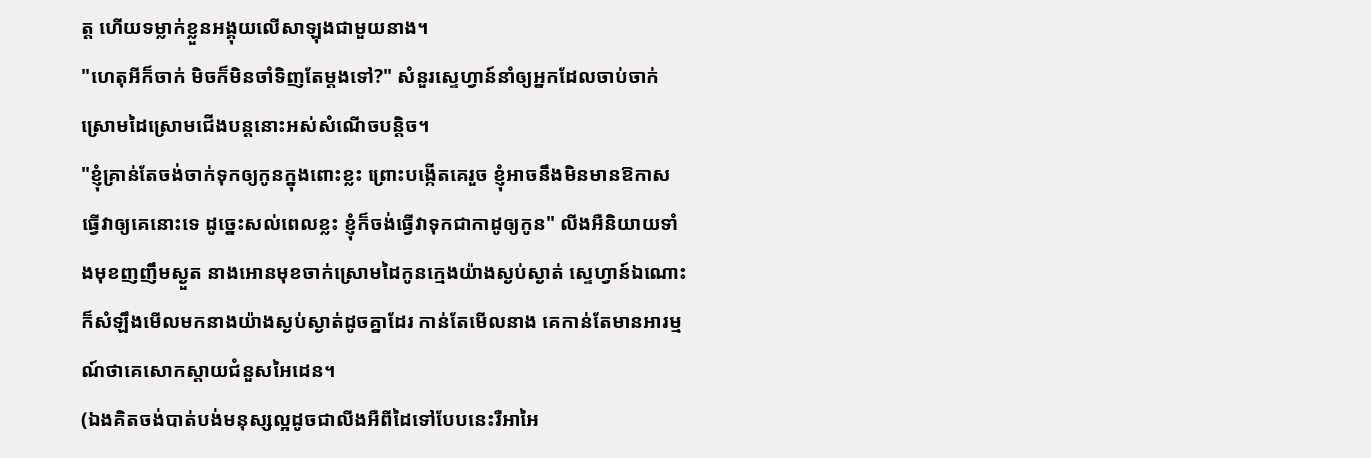ត្ត ហើយទម្លាក់ខ្លួនអង្គុយលើសាឡុងជាមួយនាង។
"ហេតុអីក៏ចាក់ មិចក៏មិនចាំទិញតែម្ដងទៅ?" សំនួរស្ទេហ្វាន៍នាំឲ្យអ្នកដែលចាប់ចាក់ស្រោមដៃស្រោមជើងបន្តនោះអស់សំណើចបន្តិច។
"ខ្ញុំគ្រាន់តែចង់ចាក់ទុកឲ្យកូនក្នុងពោះខ្លះ ព្រោះបង្កើតគេរួច ខ្ញុំអាចនឹងមិនមានឱកាសធ្វើវាឲ្យគេនោះទេ ដូច្នេះសល់ពេលខ្លះ ខ្ញុំក៏ចង់ធ្វើវាទុកជាកាដូឲ្យកូន" លីងអឺនិយាយទាំងមុខញញឹមស្ងួត នាងអោនមុខចាក់ស្រោមដៃកូនក្មេងយ៉ាងស្ងប់ស្ងាត់ ស្ទេហ្វាន៍ឯណោះក៏សំឡឹងមើលមកនាងយ៉ាងស្ងប់ស្ងាត់ដូចគ្នាដែរ កាន់តែមើលនាង គេកាន់តែមានអារម្មណ៍ថាគេសោកស្ដាយជំនួសអៃដេន។
(ឯងគិតចង់បាត់បង់មនុស្សល្អដូចជាលីងអឺពីដៃទៅបែបនេះរឺអាអៃ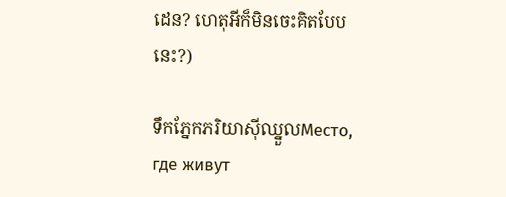ដេន? ហេតុអីក៏មិនចេះគិតបែបនេះ?)

ទឹកភ្នែកភរិយាសុីឈ្នួលМесто, где живут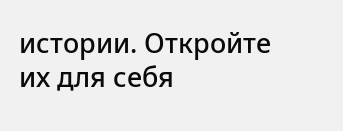истории. Откройте их для себя